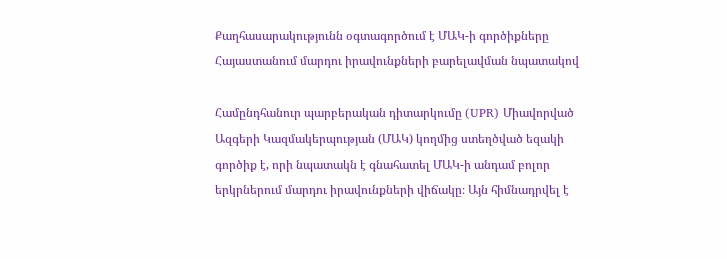Քաղհասարակությունն օգտագործում է ՄԱԿ-ի գործիքները Հայաստանում մարդու իրավունքների բարելավման նպատակով

Համընդհանուր պարբերական դիտարկումը (UPR) Միավորված Ազգերի Կազմակերպության (ՄԱԿ) կողմից ստեղծված եզակի գործիք է, որի նպատակն է գնահատել ՄԱԿ-ի անդամ բոլոր երկրներում մարդու իրավունքների վիճակը։ Այն հիմնադրվել է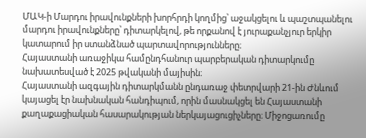ՄԱԿ-ի Մարդու իրավունքների խորհրդի կողմից՝ աջակցելու և պաշտպանելու մարդու իրավունքները՝ դիտարկելով, թե որքանով է յուրաքանչյուր երկիր կատարում իր ստանձնած պարտավորությունները։
Հայաստանի առաջիկա համընդհանուր պարբերական դիտարկումը նախատեսված է 2025 թվականի մայիսին։
Հայաստանի ազգային դիտարկմանն ընդառաջ փետրվարի 21-ին Ժնևում կայացել էր նախնական հանդիպում, որին մասնակցել են Հայաստանի քաղաքացիական հասարակության ներկայացուցիչները։ Միջոցառումը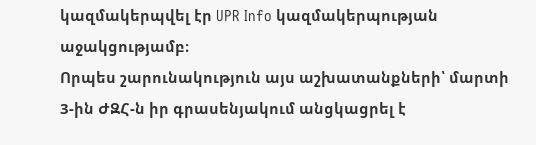կազմակերպվել էր UPR Info կազմակերպության աջակցությամբ։
Որպես շարունակություն այս աշխատանքների՝ մարտի 3-ին ԺԶՀ-ն իր գրասենյակում անցկացրել է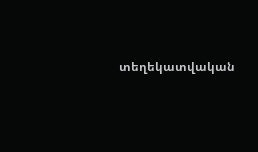տեղեկատվական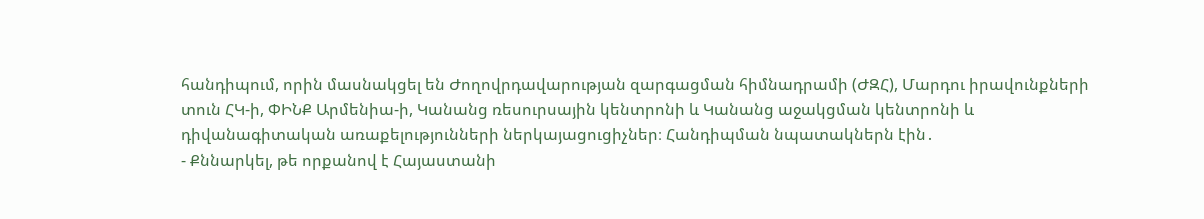հանդիպում, որին մասնակցել են Ժողովրդավարության զարգացման հիմնադրամի (ԺԶՀ), Մարդու իրավունքների տուն ՀԿ-ի, ՓԻՆՔ Արմենիա-ի, Կանանց ռեսուրսային կենտրոնի և Կանանց աջակցման կենտրոնի և դիվանագիտական առաքելությունների ներկայացուցիչներ։ Հանդիպման նպատակներն էին․
- Քննարկել, թե որքանով է Հայաստանի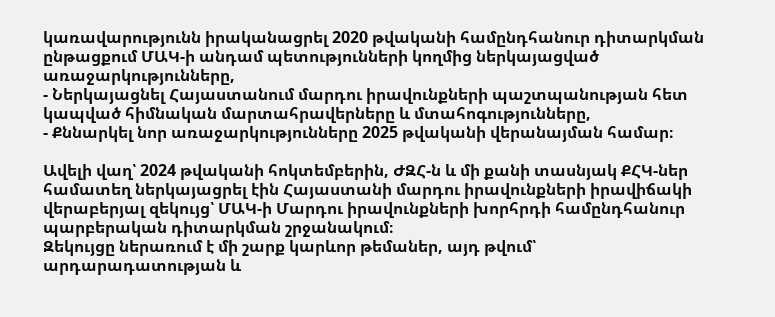կառավարությունն իրականացրել 2020 թվականի համընդհանուր դիտարկման ընթացքում ՄԱԿ-ի անդամ պետությունների կողմից ներկայացված առաջարկությունները,
- Ներկայացնել Հայաստանում մարդու իրավունքների պաշտպանության հետ կապված հիմնական մարտահրավերները և մտահոգությունները,
- Քննարկել նոր առաջարկությունները 2025 թվականի վերանայման համար։

Ավելի վաղ՝ 2024 թվականի հոկտեմբերին, ԺԶՀ-ն և մի քանի տասնյակ ՔՀԿ-ներ համատեղ ներկայացրել էին Հայաստանի մարդու իրավունքների իրավիճակի վերաբերյալ զեկույց՝ ՄԱԿ-ի Մարդու իրավունքների խորհրդի համընդհանուր պարբերական դիտարկման շրջանակում։
Զեկույցը ներառում է մի շարք կարևոր թեմաներ, այդ թվում՝ արդարադատության և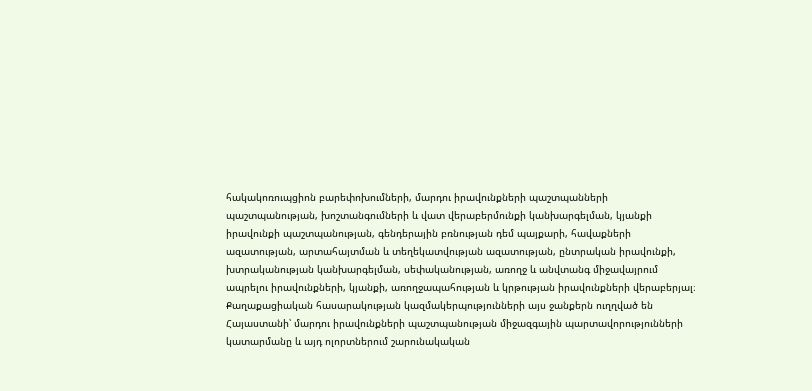հակակոռուպցիոն բարեփոխումների, մարդու իրավունքների պաշտպանների պաշտպանության, խոշտանգումների և վատ վերաբերմունքի կանխարգելման, կյանքի իրավունքի պաշտպանության, գենդերային բռնության դեմ պայքարի, հավաքների ազատության, արտահայտման և տեղեկատվության ազատության, ընտրական իրավունքի, խտրականության կանխարգելման, սեփականության, առողջ և անվտանգ միջավայրում ապրելու իրավունքների, կյանքի, առողջապահության և կրթության իրավունքների վերաբերյալ։
Քաղաքացիական հասարակության կազմակերպությունների այս ջանքերն ուղղված են Հայաստանի՝ մարդու իրավունքների պաշտպանության միջազգային պարտավորությունների կատարմանը և այդ ոլորտներում շարունակական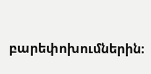բարեփոխումներին։